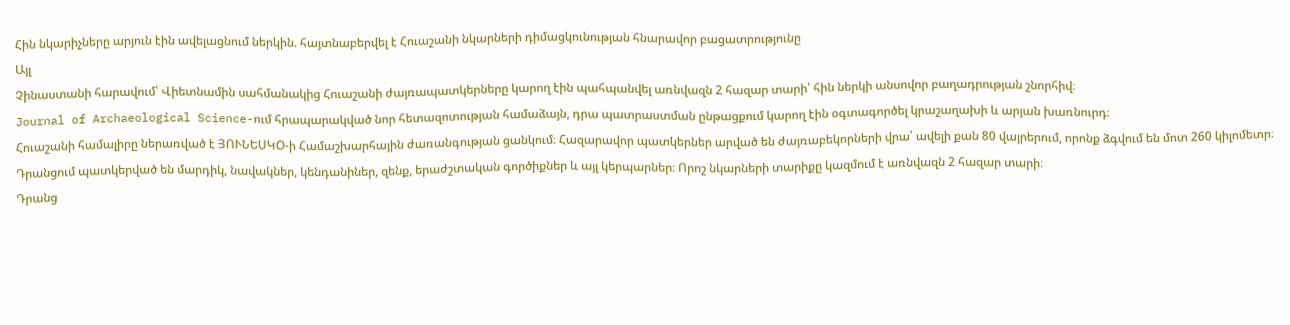Հին նկարիչները արյուն էին ավելացնում ներկին. հայտնաբերվել է Հուաշանի նկարների դիմացկունության հնարավոր բացատրությունը
Այլ
Չինաստանի հարավում՝ Վիետնամին սահմանակից Հուաշանի ժայռապատկերները կարող էին պահպանվել առնվազն 2 հազար տարի՝ հին ներկի անսովոր բաղադրության շնորհիվ։
Journal of Archaeological Science-ում հրապարակված նոր հետազոտության համաձայն, դրա պատրաստման ընթացքում կարող էին օգտագործել կրաշաղախի և արյան խառնուրդ։
Հուաշանի համալիրը ներառված է ՅՈՒՆԵՍԿՕ-ի Համաշխարհային ժառանգության ցանկում։ Հազարավոր պատկերներ արված են ժայռաբեկորների վրա՝ ավելի քան 80 վայրերում, որոնք ձգվում են մոտ 260 կիլոմետր։ Դրանցում պատկերված են մարդիկ, նավակներ, կենդանիներ, զենք, երաժշտական գործիքներ և այլ կերպարներ։ Որոշ նկարների տարիքը կազմում է առնվազն 2 հազար տարի։
Դրանց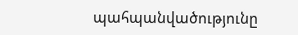պահպանվածությունը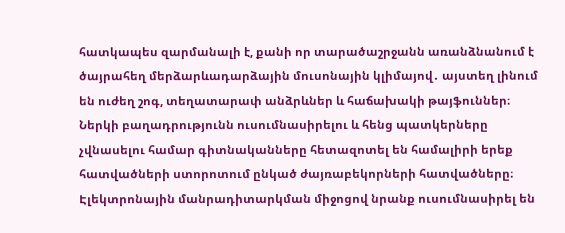հատկապես զարմանալի է, քանի որ տարածաշրջանն առանձնանում է ծայրահեղ մերձարևադարձային մուսոնային կլիմայով․ այստեղ լինում են ուժեղ շոգ, տեղատարափ անձրևներ և հաճախակի թայֆուններ։
Ներկի բաղադրությունն ուսումնասիրելու և հենց պատկերները չվնասելու համար գիտնականները հետազոտել են համալիրի երեք հատվածների ստորոտում ընկած ժայռաբեկորների հատվածները։ Էլեկտրոնային մանրադիտարկման միջոցով նրանք ուսումնասիրել են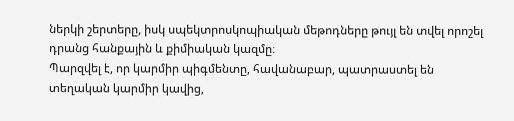ներկի շերտերը, իսկ սպեկտրոսկոպիական մեթոդները թույլ են տվել որոշել դրանց հանքային և քիմիական կազմը։
Պարզվել է, որ կարմիր պիգմենտը, հավանաբար, պատրաստել են տեղական կարմիր կավից,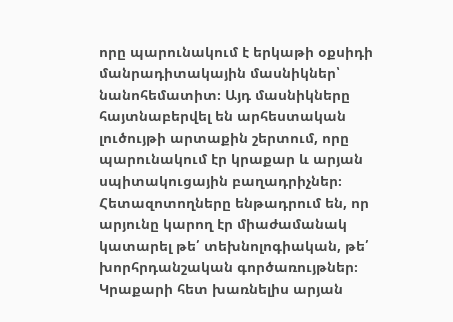որը պարունակում է երկաթի օքսիդի մանրադիտակային մասնիկներ՝ նանոհեմատիտ։ Այդ մասնիկները հայտնաբերվել են արհեստական լուծույթի արտաքին շերտում, որը պարունակում էր կրաքար և արյան սպիտակուցային բաղադրիչներ։
Հետազոտողները ենթադրում են, որ արյունը կարող էր միաժամանակ կատարել թե՛ տեխնոլոգիական, թե՛ խորհրդանշական գործառույթներ։ Կրաքարի հետ խառնելիս արյան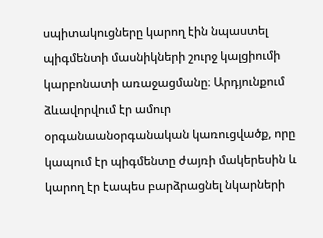սպիտակուցները կարող էին նպաստել պիգմենտի մասնիկների շուրջ կալցիումի կարբոնատի առաջացմանը։ Արդյունքում ձևավորվում էր ամուր օրգանաանօրգանական կառուցվածք, որը կապում էր պիգմենտը ժայռի մակերեսին և կարող էր էապես բարձրացնել նկարների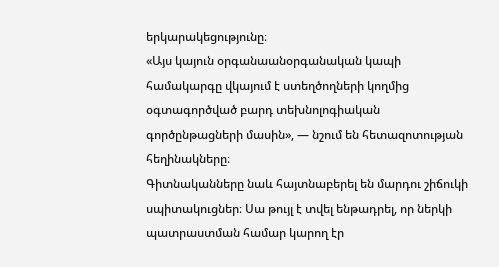երկարակեցությունը։
«Այս կայուն օրգանաանօրգանական կապի համակարգը վկայում է ստեղծողների կողմից օգտագործված բարդ տեխնոլոգիական գործընթացների մասին», — նշում են հետազոտության հեղինակները։
Գիտնականները նաև հայտնաբերել են մարդու շիճուկի սպիտակուցներ։ Սա թույլ է տվել ենթադրել, որ ներկի պատրաստման համար կարող էր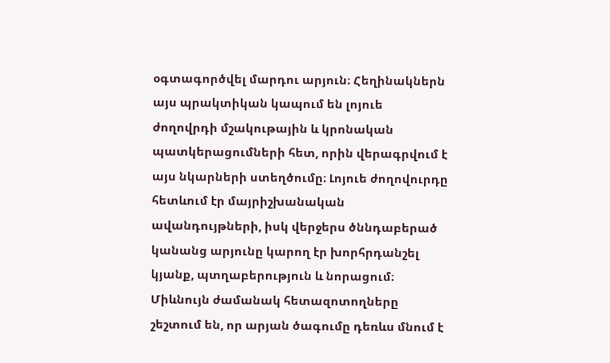օգտագործվել մարդու արյուն։ Հեղինակներն այս պրակտիկան կապում են լոյուե ժողովրդի մշակութային և կրոնական պատկերացումների հետ, որին վերագրվում է այս նկարների ստեղծումը։ Լոյուե ժողովուրդը հետևում էր մայրիշխանական ավանդույթների, իսկ վերջերս ծննդաբերած կանանց արյունը կարող էր խորհրդանշել կյանք, պտղաբերություն և նորացում։
Միևնույն ժամանակ հետազոտողները շեշտում են, որ արյան ծագումը դեռևս մնում է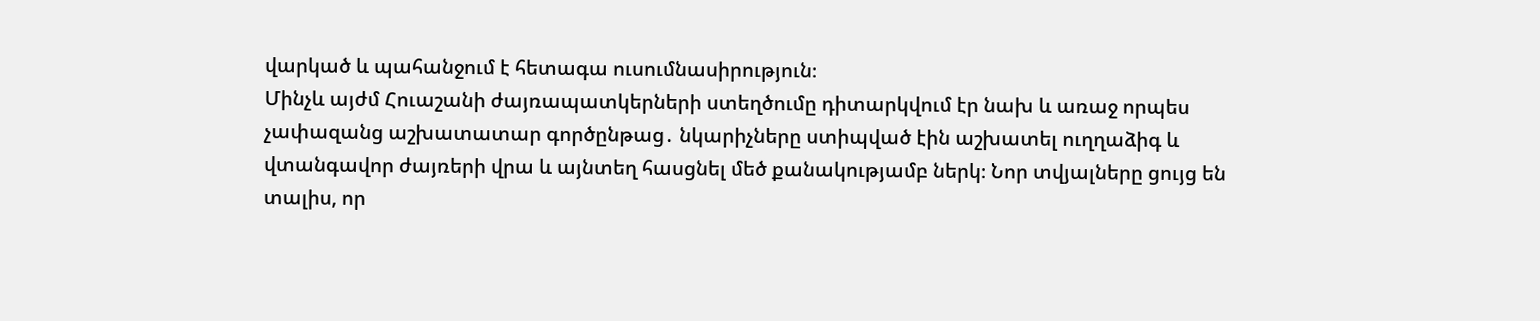վարկած և պահանջում է հետագա ուսումնասիրություն։
Մինչև այժմ Հուաշանի ժայռապատկերների ստեղծումը դիտարկվում էր նախ և առաջ որպես չափազանց աշխատատար գործընթաց․ նկարիչները ստիպված էին աշխատել ուղղաձիգ և վտանգավոր ժայռերի վրա և այնտեղ հասցնել մեծ քանակությամբ ներկ։ Նոր տվյալները ցույց են տալիս, որ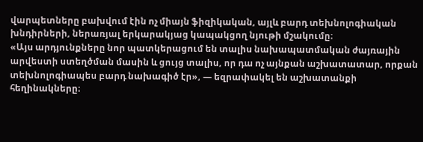վարպետները բախվում էին ոչ միայն ֆիզիկական, այլև բարդ տեխնոլոգիական խնդիրների, ներառյալ երկարակյաց կապակցող նյութի մշակումը։
«Այս արդյունքները նոր պատկերացում են տալիս նախապատմական ժայռային արվեստի ստեղծման մասին և ցույց տալիս, որ դա ոչ այնքան աշխատատար, որքան տեխնոլոգիապես բարդ նախագիծ էր», — եզրափակել են աշխատանքի հեղինակները։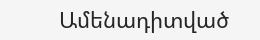Ամենադիտված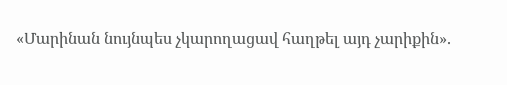«Մարինան նույնպես չկարողացավ հաղթել այդ չարիքին».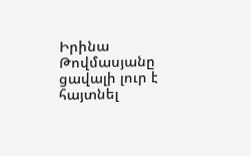Իրինա Թովմասյանը ցավալի լուր է հայտնել